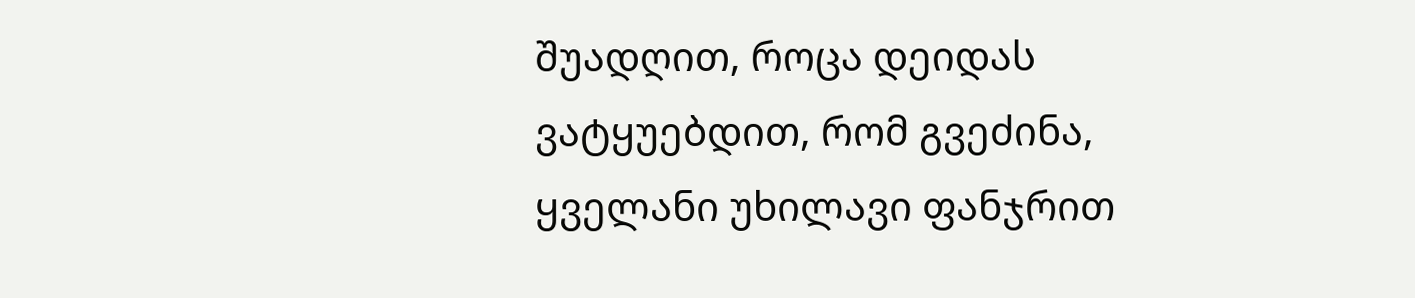შუადღით, როცა დეიდას ვატყუებდით, რომ გვეძინა, ყველანი უხილავი ფანჯრით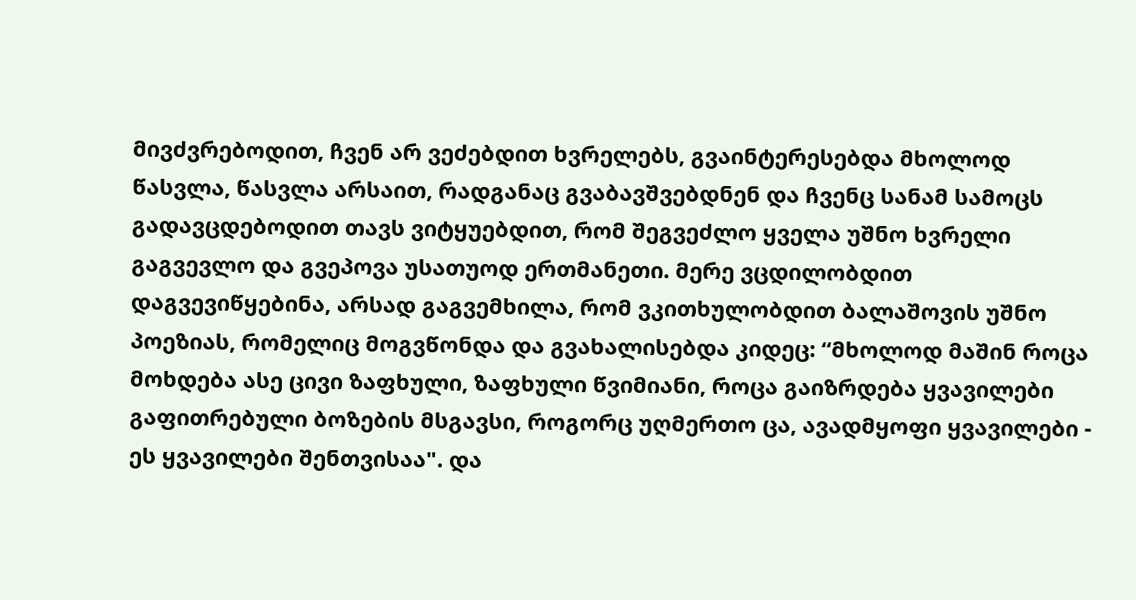მივძვრებოდით, ჩვენ არ ვეძებდით ხვრელებს, გვაინტერესებდა მხოლოდ წასვლა, წასვლა არსაით, რადგანაც გვაბავშვებდნენ და ჩვენც სანამ სამოცს გადავცდებოდით თავს ვიტყუებდით, რომ შეგვეძლო ყველა უშნო ხვრელი გაგვევლო და გვეპოვა უსათუოდ ერთმანეთი. მერე ვცდილობდით დაგვევიწყებინა, არსად გაგვემხილა, რომ ვკითხულობდით ბალაშოვის უშნო პოეზიას, რომელიც მოგვწონდა და გვახალისებდა კიდეც: “მხოლოდ მაშინ როცა მოხდება ასე ცივი ზაფხული, ზაფხული წვიმიანი, როცა გაიზრდება ყვავილები გაფითრებული ბოზების მსგავსი, როგორც უღმერთო ცა, ავადმყოფი ყვავილები - ეს ყვავილები შენთვისაა". და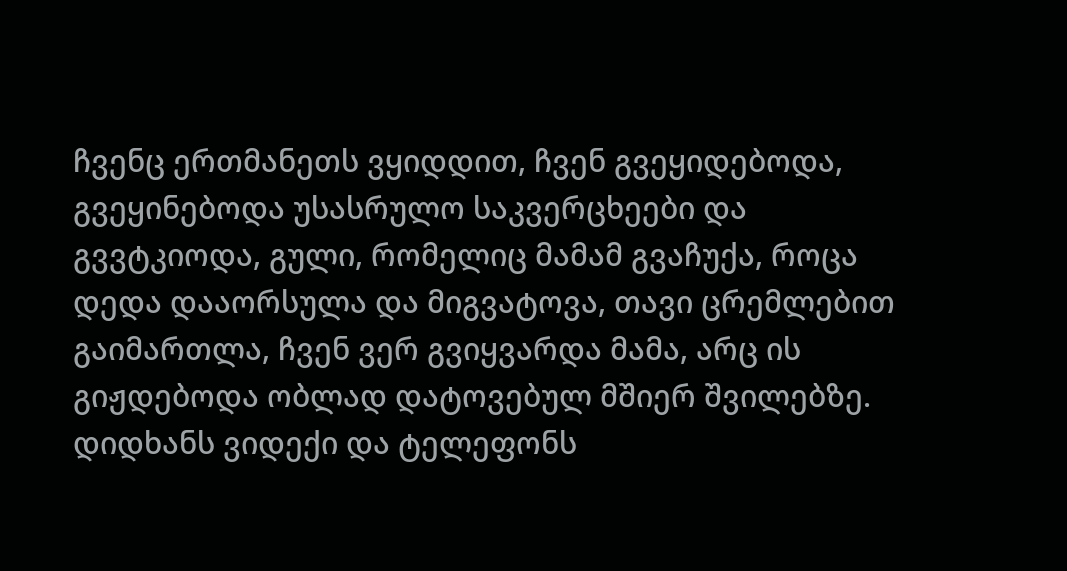ჩვენც ერთმანეთს ვყიდდით, ჩვენ გვეყიდებოდა, გვეყინებოდა უსასრულო საკვერცხეები და გვვტკიოდა, გული, რომელიც მამამ გვაჩუქა, როცა დედა დააორსულა და მიგვატოვა, თავი ცრემლებით გაიმართლა, ჩვენ ვერ გვიყვარდა მამა, არც ის გიჟდებოდა ობლად დატოვებულ მშიერ შვილებზე. დიდხანს ვიდექი და ტელეფონს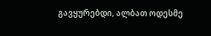გავყურებდი, ალბათ ოდესმე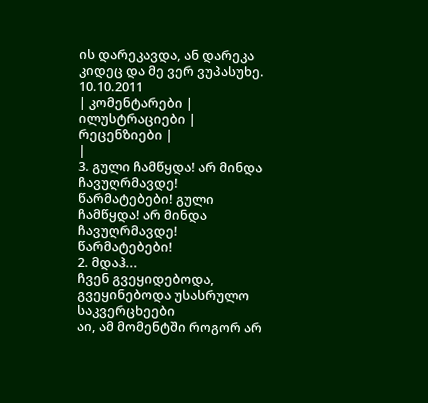ის დარეკავდა, ან დარეკა კიდეც და მე ვერ ვუპასუხე. 10.10.2011
| კომენტარები |
ილუსტრაციები |
რეცენზიები |
|
3. გული ჩამწყდა! არ მინდა ჩავუღრმავდე! წარმატებები! გული ჩამწყდა! არ მინდა ჩავუღრმავდე! წარმატებები!
2. მდაჰ...
ჩვენ გვეყიდებოდა, გვეყინებოდა უსასრულო საკვერცხეები
აი, ამ მომენტში როგორ არ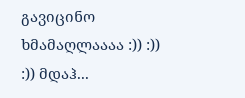გავიცინო ხმამაღლაააა :)) :)) :)) მდაჰ...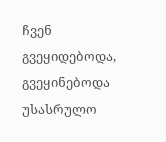ჩვენ გვეყიდებოდა, გვეყინებოდა უსასრულო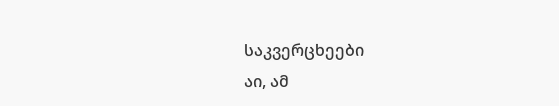საკვერცხეები
აი, ამ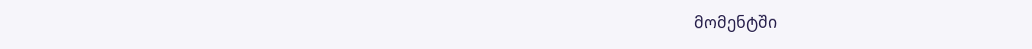მომენტში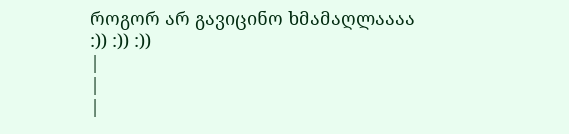როგორ არ გავიცინო ხმამაღლაააა :)) :)) :))
|
|
|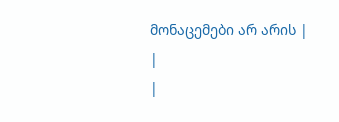მონაცემები არ არის |
|
|